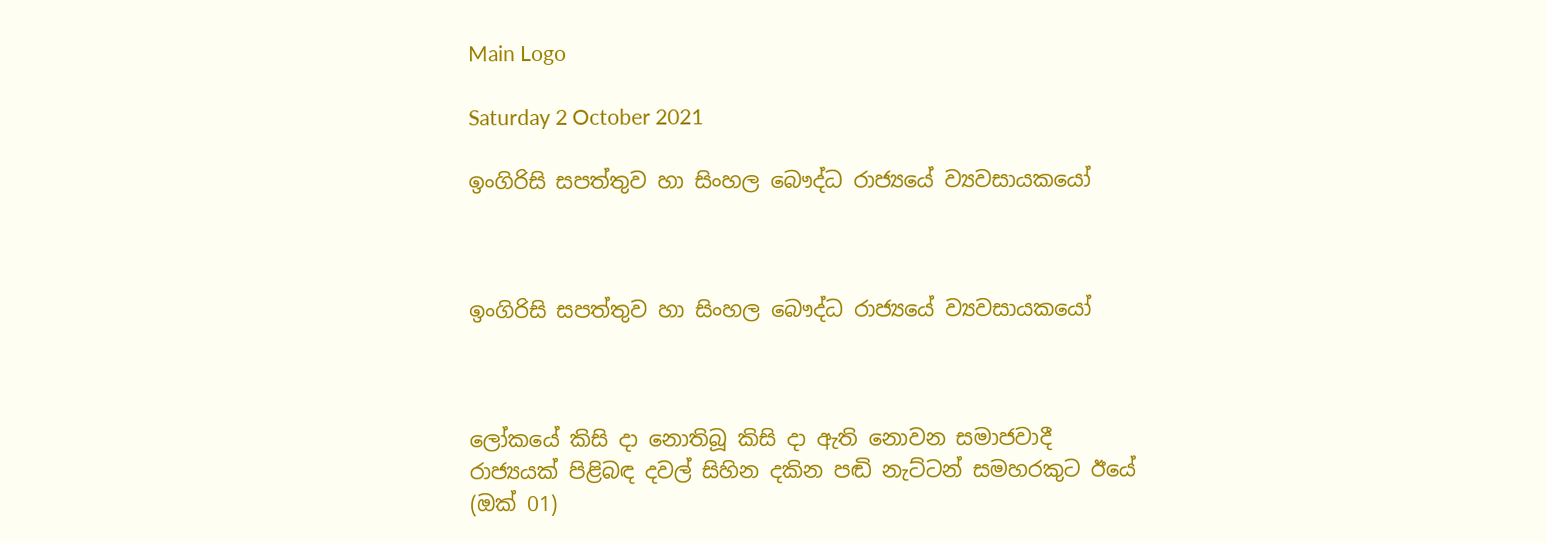Main Logo

Saturday 2 October 2021

ඉංගිරිසි සපත්තුව හා සිංහල බෞද්ධ රාජ්‍යයේ ව්‍යවසායකයෝ



ඉංගිරිසි සපත්තුව හා සිංහල බෞද්ධ රාජ්‍යයේ ව්‍යවසායකයෝ



ලෝකයේ කිසි දා නොතිබූ කිසි දා ඇති නොවන සමාජවාදී රාජ්‍යයක් පිළිබඳ දවල් සිහින දකින පඬි නැට්ටන් සමහරකුට ඊයේ (ඔක් 01)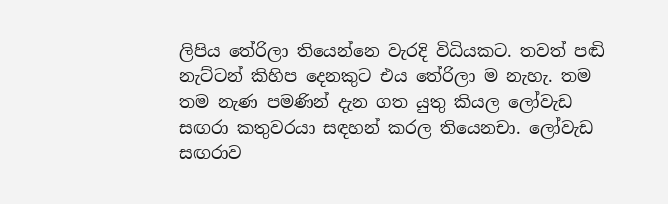ලිපිය තේරිලා තියෙන්නෙ වැරදි විධියකට. තවත් පඬි නැට්ටන් කිහිප දෙනකුට එය තේරිලා ම නැහැ. තම තම නැණ පමණින් දැන ගත යුතු කියල ලෝවැඩ සඟරා කතුවරයා සඳහන් කරල තියෙනචා. ලෝවැඩ සඟරාව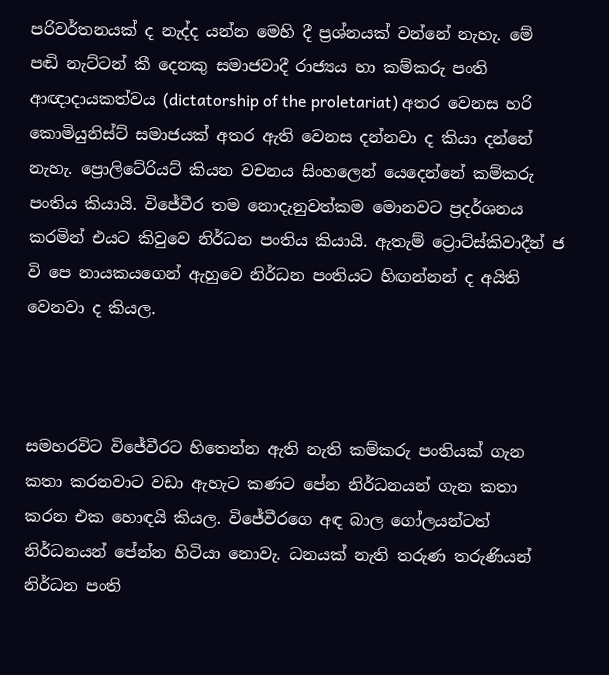පරිවර්තනයක් ද නැද්ද යන්න මෙහි දී ප්‍රශ්නයක් වන්නේ නැහැ. මේ පඬි නැට්ටන් කී දෙනකු සමාජවාදී රාජ්‍යය හා කම්කරු පංති ආඥාදායකත්වය (dictatorship of the proletariat) අතර වෙනස හරි කොමියුනිස්ට් සමාජයක් අතර ඇති වෙනස දන්නවා ද කියා දන්නේ නැහැ. ප්‍රොලිටේරියට් කියන වචනය සිංහලෙන් යෙදෙන්නේ කම්කරු පංතිය කියායි. විජේවීර තම නොදැනුවත්කම මොනවට ප්‍රදර්ශනය කරමින් එයට කිවුවෙ නිර්ධන පංතිය කියායි. ඇතැම් ට්‍රොට්ස්කිවාදීන් ජ වි පෙ නායකයගෙන් ඇහුවෙ නිර්ධන පංතියට හිඟන්නන් ද අයිති වෙනවා ද කියල.



සමහරවිට විජේවීරට හිතෙන්න ඇති නැති කම්කරු පංතියක් ගැන කතා කරනවාට වඩා ඇහැට කණට පේන නිර්ධනයන් ගැන කතා කරන එක හොඳයි කියල. විජේවීරගෙ අඳ බාල ගෝලයන්ටත් නිර්ධනයන් පේන්න හිටියා නොවැ. ධනයක් නැති තරුණ තරුණියන් නිර්ධන පංති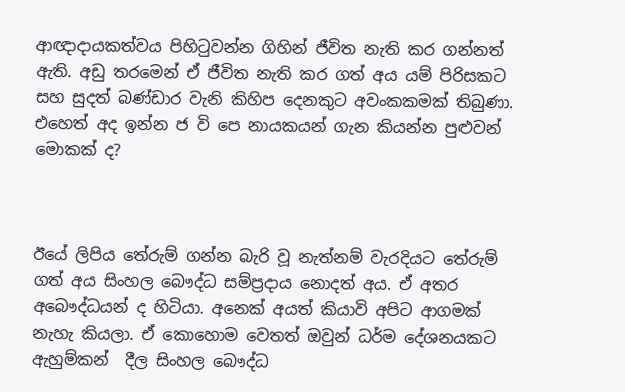ආඥාදායකත්වය පිහිටුවන්න ගිහින් ජීවිත නැති කර ගන්නත් ඇති. අඩු තරමෙන් ඒ ජීවිත නැති කර ගත් අය යම් පිරිසකට සහ සුදත් බණ්ඩාර වැනි කිහිප දෙනකුට අවංකකමක් තිබුණා. එහෙත් අද ඉන්න ජ වි පෙ නායකයන් ගැන කියන්න පුළුවන් මොකක් ද?



ඊයේ ලිපිය තේරුම් ගන්න බැරි වූ නැත්නම් වැරදියට තේරුම් ගත් අය සිංහල බෞද්ධ සම්ප්‍රදාය නොදත් අය. ඒ අතර අබෞද්ධයන් ද හිටියා. අනෙක් අයත් කියාවි අපිට ආගමක් නැහැ කියලා. ඒ කොහොම වෙතත් ඔවුන් ධර්ම දේශනයකට ඇහුම්කන්  දීල සිංහල බෞද්ධ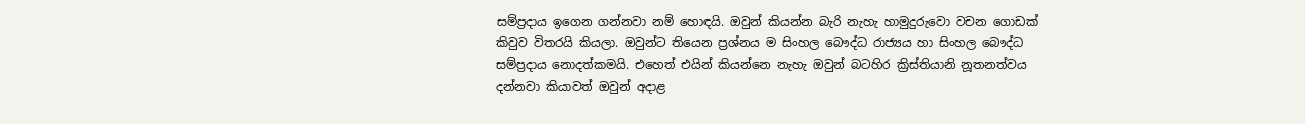සම්ප්‍රදාය ඉගෙන ගන්නවා නම් හොඳයි. ඔවුන් කියන්න බැරි නැහැ හාමුදුරුවො වචන ගොඩක් කිවුව විතරයි කියලා. ඔවුන්ට තියෙන ප්‍රශ්නය ම සිංහල බෞද්ධ රාජ්‍යය හා සිංහල බෞද්ධ සම්ප්‍රදාය නොදත්කමයි. එහෙත් එයින් කියන්නෙ නැහැ ඔවුන් බටහිර ක්‍රිස්තියානි නූතනත්වය දන්නවා කියාවත් ඔවුන් අදාළ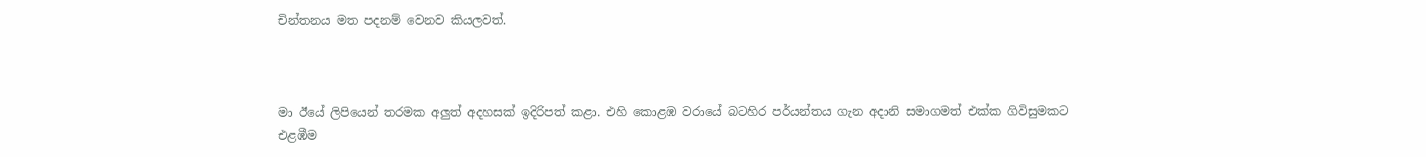චින්තනය මත පදනම් වෙනව කියලවත්.



මා ඊයේ ලිපියෙන් තරමක අලුත් අදහසක් ඉදිරිපත් කළා. එහි කොළඹ වරායේ බටහිර පර්යන්තය ගැන අදානි සමාගමත් එක්ක ගිවිසුමකට එළඹීම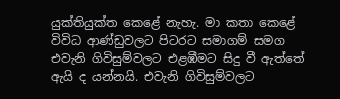යුක්තියුක්ත කෙළේ නැහැ. මා කතා කෙළේ විවිධ ආණ්ඩුවලට පිටරට සමාගම් සමග එවැනි ගිවිසුම්වලට එළඹීමට සිදු වී ඇත්තේ ඇයි ද යන්නයි. එවැනි ගිවිසුම්වලට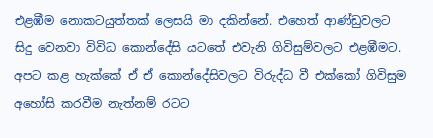එළඹීම නොකටයුත්තක් ලෙසයි මා දකින්නේ. එහෙත් ආණ්ඩුවලට සිදු වෙනවා විවිධ කොන්දේසි යටතේ එවැනි ගිවිසුම්වලට එළඹීමට. අපට කළ හැක්කේ ඒ ඒ කොන්දේසිවලට විරුද්ධ වී එක්කෝ ගිවිසුම අහෝසි කරවීම නැත්නම් රටට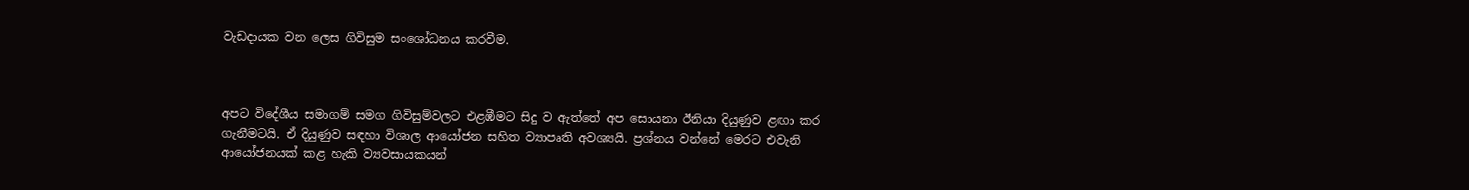වැඩදායක වන ලෙස ගිවිසුම සංශෝධනය කරවීම.



අපට විදේශීය සමාගම් සමග ගිවිසුම්වලට එළඹීමට සිදු ව ඇත්තේ අප සොයනා ඊනියා දියුණුව ළඟා කර ගැනීමටයි. ඒ දියුණුව සඳහා විශාල ආයෝජන සහිත ව්‍යාපෘති අවශ්‍යයි. ප්‍රශ්නය වන්නේ මෙරට එවැනි ආයෝජනයක් කළ හැකි ව්‍යවසායකයන්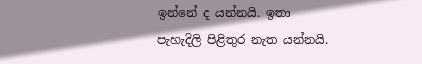ඉන්නේ ද යන්නයි. ඉතා පැහැදිලි පිළිතුර නැත යන්නයි.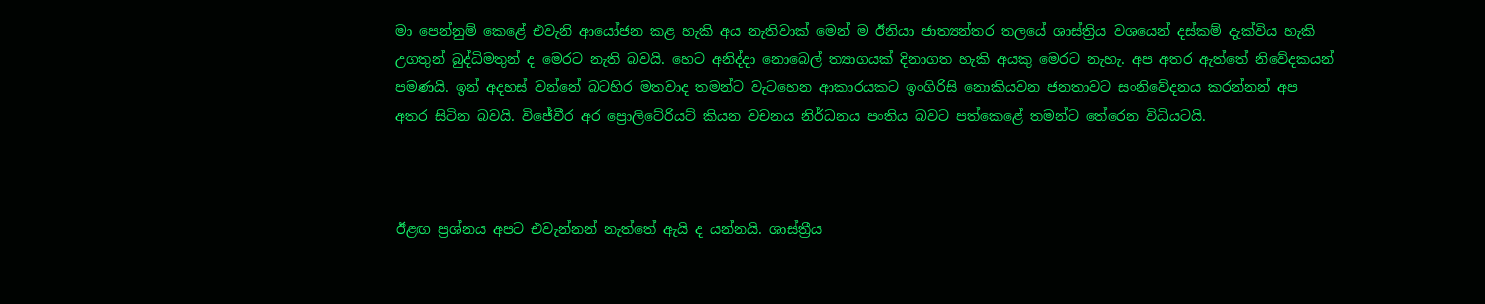මා පෙන්නුම් කෙළේ එවැනි ආයෝජන කළ හැකි අය නැතිවාක් මෙන් ම ඊනියා ජාත්‍යන්තර තලයේ ශාස්ත්‍රිය වශයෙන් දස්කම් දැක්විය හැකි උගතුන් බුද්ධිමතුන් ද මෙරට නැති බවයි. හෙට අනිද්දා නොබෙල් ත්‍යාගයක් දිනාගත හැකි අයකු මෙරට නැහැ. අප අතර ඇත්තේ නිවේදකයන් පමණයි. ඉන් අදහස් වන්නේ බටහිර මතවාද තමන්ට වැටහෙන ආකාරයකට ඉංගිරිසි නොකියවන ජනතාවට සංනිවේදනය කරන්නන් අප අතර සිටින බවයි. විජේවීර අර ප්‍රොලිටේරියට් කියන වචනය නිර්ධනය පංතිය බවට පත්කෙළේ තමන්ට තේරෙන විධියටයි.



ඊළඟ ප්‍රශ්නය අපට එවැන්නන් නැත්තේ ඇයි ද යන්නයි. ශාස්ත්‍රීය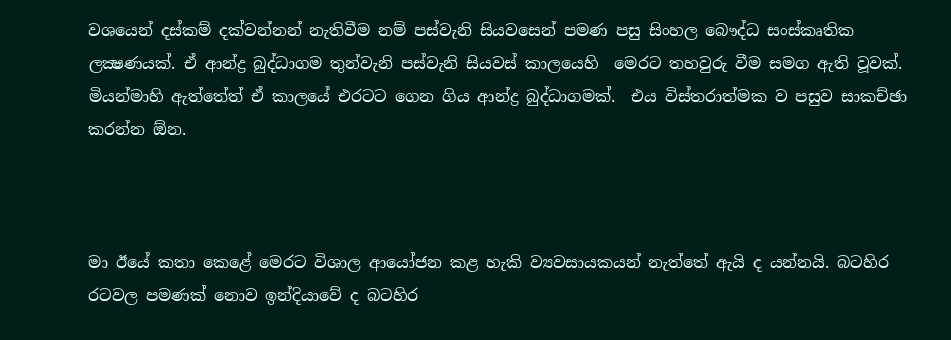වශයෙන් දස්කම් දක්වන්නන් නැතිවීම නම් පස්වැනි සියවසෙන් පමණ පසු සිංහල බෞද්ධ සංස්කෘතික ලක්‍ෂණයක්. ඒ ආන්ද්‍ර බුද්ධාගම තුන්වැනි පස්වැනි සියවස් කාලයෙහි  මෙරට තහවුරු වීම සමග ඇති වූවක්. මියන්මාහි ඇත්තේත් ඒ කාලයේ එරටට ගෙන ගිය ආන්ද්‍ර බුද්ධාගමක්.  එය විස්තරාත්මක ව පසුව සාකච්ඡා කරන්න ඕන.



මා ඊයේ කතා කෙළේ මෙරට විශාල ආයෝජන කළ හැකි ව්‍යවසායකයන් නැත්තේ ඇයි ද යන්නයි. බටහිර රටවල පමණක් නොව ඉන්දියාවේ ද බටහිර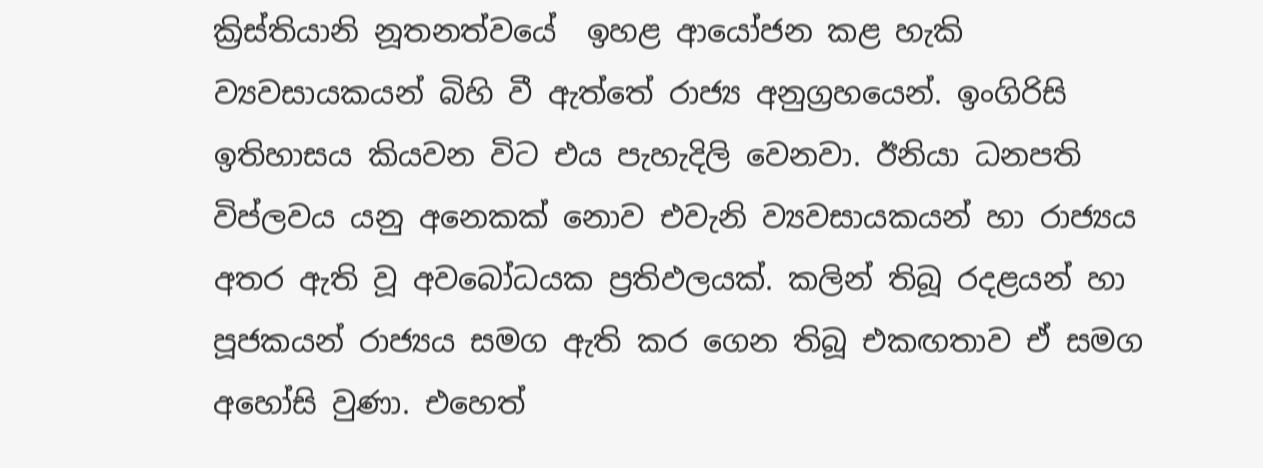ක්‍රිස්තියානි නූතනත්වයේ  ඉහළ ආයෝජන කළ හැකි ව්‍යවසායකයන් බිහි වී ඇත්තේ රාජ්‍ය අනුග්‍රහයෙන්. ඉංගිරිසි ඉතිහාසය කියවන විට එය පැහැදිලි වෙනවා. ඊනියා ධනපති විප්ලවය යනු අනෙකක් නොව එවැනි ව්‍යවසායකයන් හා රාජ්‍යය   අතර ඇති වූ අවබෝධයක ප්‍රතිඵලයක්. කලින් තිබූ රදළයන් හා පූජකයන් රාජ්‍යය සමග ඇති කර ගෙන තිබූ එකඟතාව ඒ සමග අහෝසි වුණා. එහෙත්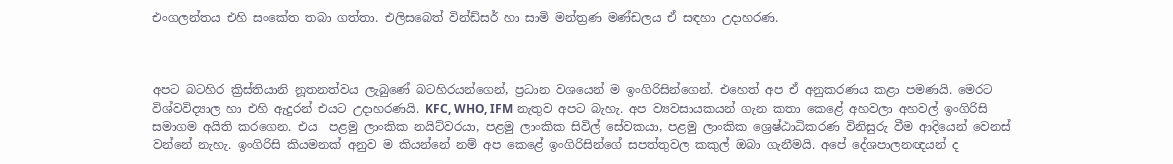එංගලන්තය එහි සංකේත තබා ගත්තා. එලිසබෙත් වින්ඩ්සර් හා සාමි මන්ත්‍රණ මණ්ඩලය ඒ සඳහා උදාහරණ.



අපට බටහිර ක්‍රිස්තියානි නූතනත්වය ලැබුණේ බටහිරයන්ගෙන්, ප්‍රධාන වශයෙන් ම ඉංගිරිසින්ගෙන්. එහෙත් අප ඒ අනුකරණය කළා පමණයි. මෙරට විශ්වවිද්‍යාල හා එහි ඇදුරන් එයට උදාහරණයි. KFC, WHO, IFM නැතුව අපට බැහැ. අප ව්‍යවසායකයන් ගැන කතා කෙළේ අහවලා අහවල් ඉංගිරිසි සමාගම අයිති කරගෙන. එය  පළමු ලාංකික නයිට්වරයා, පළමු ලාංකික සිවිල් සේවකයා, පළමු ලාංකික ශ්‍රෙෂ්ඨාධිකරණ විනිසුරු වීම ආදියෙන් වෙනස් වන්නේ නැහැ. ඉංගිරිසි කියමනක් අනුව ම කියන්නේ නම් අප කෙළේ ඉංගිරිසින්ගේ සපත්තුවල කකුල් ඔබා ගැනීමයි. අපේ දේශපාලනඥයන් ද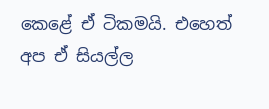කෙළේ ඒ ටිකමයි. එහෙත් අප ඒ සියල්ල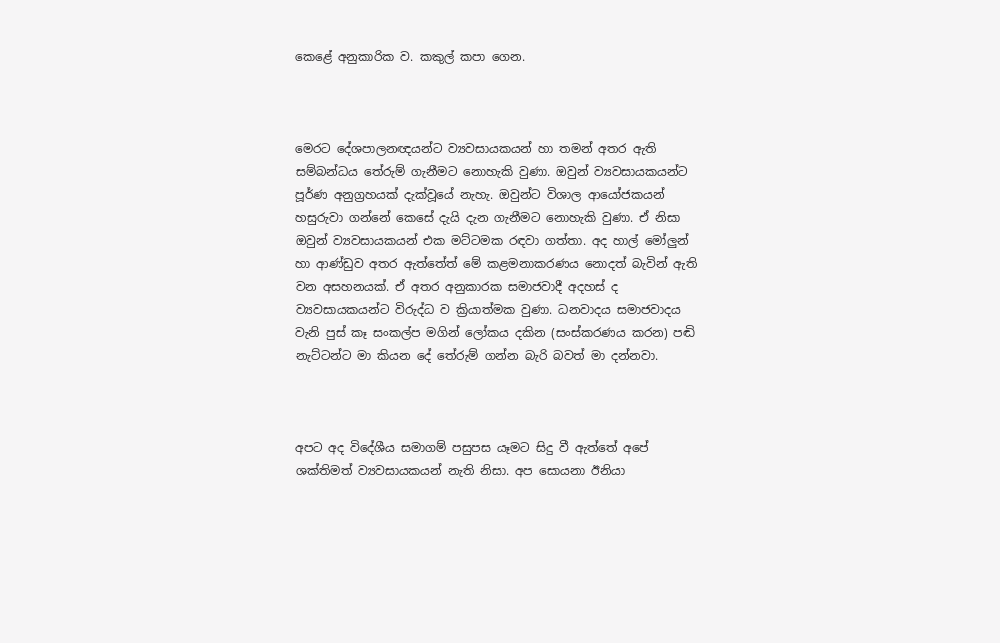කෙළේ අනුකාරික ව. කකුල් කපා ගෙන.



මෙරට දේශපාලනඥයන්ට ව්‍යවසායකයන් හා තමන් අතර ඇති සම්බන්ධය තේරුම් ගැනීමට නොහැකි වුණා. ඔවුන් ව්‍යවසායකයන්ට පූර්ණ අනුග්‍රහයක් දැක්වූයේ නැහැ. ඔවුන්ට විශාල ආයෝජකයන් හසුරුවා ගන්නේ කෙසේ දැයි දැන ගැනීමට නොහැකි වුණා. ඒ නිසා ඔවුන් ව්‍යවසායකයන් එක මට්ටමක රඳවා ගත්තා. අද හාල් මෝලුන් හා ආණ්ඩුව අතර ඇත්තේත් මේ කළමනාකරණය නොදත් බැවින් ඇති වන අසහනයක්. ඒ අතර අනුකාරක සමාජවාදී අදහස් ද ව්‍යවසායකයන්ට විරුද්ධ ව ක්‍රියාත්මක වුණා. ධනවාදය සමාජවාදය වැනි පුස් කෑ සංකල්ප මගින් ලෝකය දකින (සංස්කරණය කරන) පඬි නැට්ටන්ට මා කියන දේ තේරුම් ගන්න බැරි බවත් මා දන්නවා.



අපට අද විදේශීය සමාගම් පසුපස යෑමට සිදු වී ඇත්තේ අපේ ශක්තිමත් ව්‍යවසායකයන් නැති නිසා. අප සොයනා ඊනියා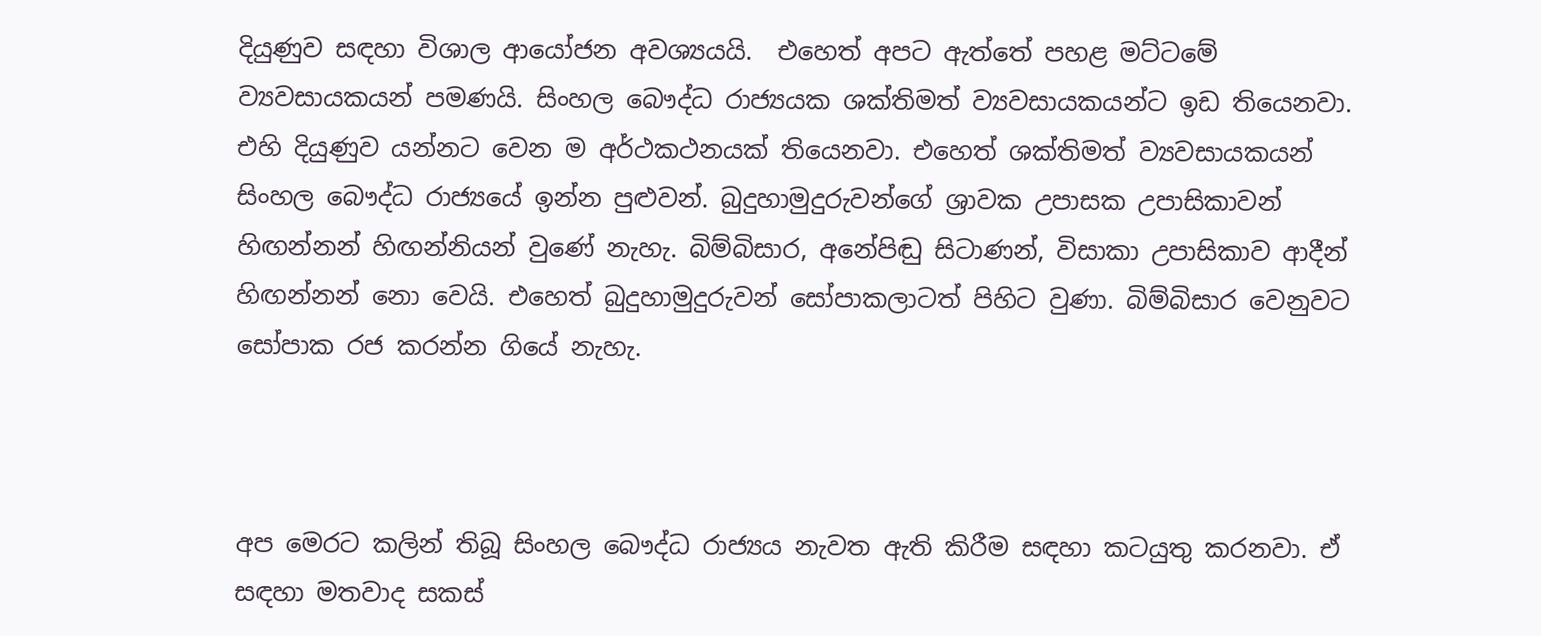දියුණුව සඳහා විශාල ආයෝජන අවශ්‍යයයි.  එහෙත් අපට ඇත්තේ පහළ මට්ටමේ ව්‍යවසායකයන් පමණයි. සිංහල බෞද්ධ රාජ්‍යයක ශක්තිමත් ව්‍යවසායකයන්ට ඉඩ තියෙනවා. එහි දියුණුව යන්නට වෙන ම අර්ථකථනයක් තියෙනවා. එහෙත් ශක්තිමත් ව්‍යවසායකයන් සිංහල බෞද්ධ රාජ්‍යයේ ඉන්න පුළුවන්. බුදුහාමුදුරුවන්ගේ ශ්‍රාවක උපාසක උපාසිකාවන් හිඟන්නන් හිඟන්නියන් වුණේ නැහැ. බිම්බිසාර, අනේපිඬු සිටාණන්, විසාකා උපාසිකාව ආදීන් හිඟන්නන් නො වෙයි. එහෙත් බුදුහාමුදුරුවන් සෝපාකලාටත් පිහිට වුණා. බිම්බිසාර වෙනුවට සෝපාක රජ කරන්න ගියේ නැහැ.



අප මෙරට කලින් තිබූ සිංහල බෞද්ධ රාජ්‍යය නැවත ඇති කිරීම සඳහා කටයුතු කරනවා. ඒ සඳහා මතවාද සකස්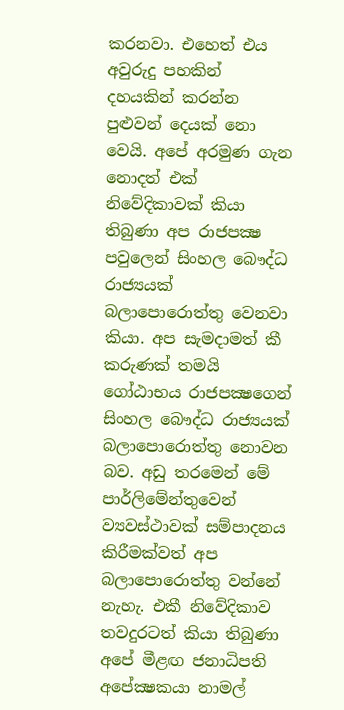කරනවා. එහෙත් එය අවුරුදු පහකින් දහයකින් කරන්න පුළුවන් දෙයක් නො වෙයි. අපේ අරමුණ ගැන නොදත් එක් නිවේදිකාවක් කියා තිබුණා අප රාජපක්‍ෂ පවුලෙන් සිංහල බෞද්ධ රාජ්‍යයක් බලාපොරොත්තු වෙනවා කියා. අප සැමදාමත් කී කරුණක් තමයි ගෝඨාභය රාජපක්‍ෂගෙන් සිංහල බෞද්ධ රාජ්‍යයක් බලාපොරොත්තු නොවන බව. අඩු තරමෙන් මේ පාර්ලිමේන්තුවෙන් ව්‍යවස්ථාවක් සම්පාදනය කිරීමක්වත් අප බලාපොරොත්තු වන්නේ නැහැ. එකී නිවේදිකාව තවදුරටත් කියා තිබුණා අපේ මීළඟ ජනාධිපති අපේක්‍ෂකයා නාමල්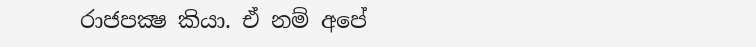රාජපක්‍ෂ කියා. ඒ නම් අපේ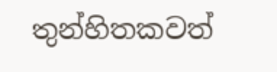තුන්හිතකවත්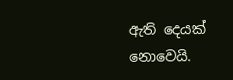ඇති දෙයක් නොවෙයි.